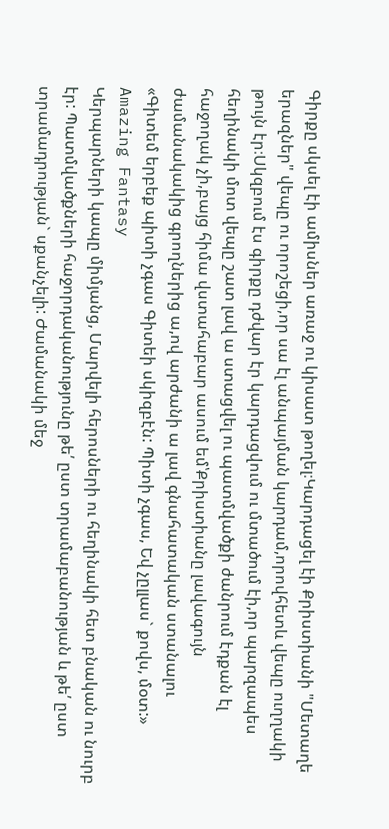Գիրքը սկսել էի ամիսներ առաջ ու կիսատ թողել։Կարդացել էի Քրիստիանի "Մետաղե երազներ" վեպը ու որոշեցի,որ սա էլ անպայման կարդամ,որովհետև վեպը ուղղակի թույն էր։Սկզբում էս գիրքը դժվար էր կարդացվում ու մտածում էի,որ պարզապես հեղինակի մոտ վեպը շատ լավ ա ստացվել ու պատմվածքի ժանրում էդքան էլ հաջողակ չի,բայց հիմա վստահաբար ասում եմ՝Քրիստիանը լավագույն ժամանակակից գրողներից ա,ով արժանի ա լավ գնահատական ստանալու
«Գիտեմ երբեք պիտի չգաս Գիտեի սկիզբէն: Պիտի չգաս, Եվ չըլլաս` քովս, մօտ:» Amazing Fantasy
Կերպարների կապը միմյանց, Մարվելի հերոսների ու հեղինակի հետ բնական ու նուրբ էր: Պատմվածքների հաջորդականությունը թե՛ ըստ տրամաբանության և թե՛ ըստ տրամադրության` սքանչելի: Ժամանակի մեջ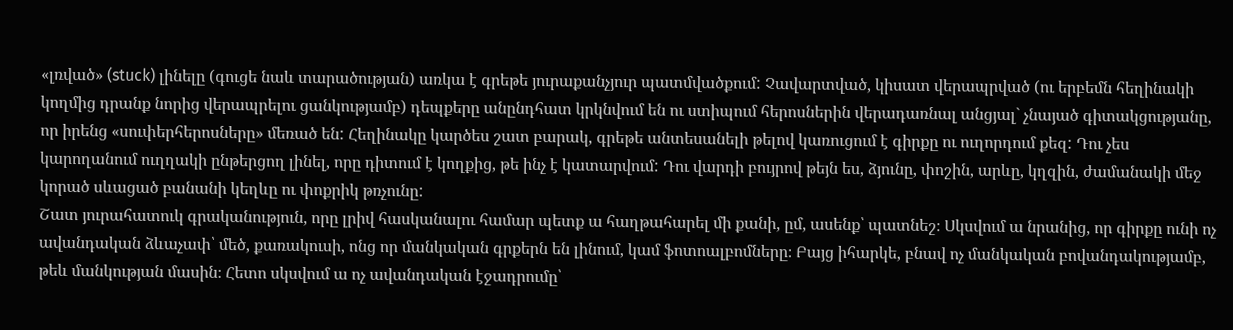«լռված» (stuck) լինելը (գուցե նաև տարածության) առկա է գրեթե յուրաքանչյուր պատմվածքում: Չավարտված, կիսատ վերապրված (ու երբեմն հեղինակի կողմից դրանք նորից վերապրելու ցանկությամբ) դեպքերը անընդհատ կրկնվում են ու ստիպում հերոսներին վերադառնալ անցյալ` չնայած գիտակցությանը, որ իրենց «սուփերհերոսները» մեռած են: Հեղինակը կարծես շատ բարակ, գրեթե անտեսանելի թելով կառուցում է գիրքը ու ուղորդում քեզ: Դու չես կարողանում ուղղակի ընթերցող լինել, որը դիտում է կողքից, թե ինչ է կատարվում: Դու վարդի բույրով թեյն ես, ձյունը, փոշին, արևը, կղզին, ժամանակի մեջ կորած սևացած բանանի կեղևը ու փոքրիկ թռչունը:
Շատ յուրահատուկ գրականություն, որը լրիվ հասկանալու համար պետք ա հաղթահարել մի քանի, ըմ, ասենք՝ պատնեշ։ Սկսվում ա նրանից, որ գիրքը ունի ոչ ավանդական ձևաչափ՝ մեծ, քառակուսի, ոնց որ մանկական գրքերն են լինում, կամ ֆոտոալբոմները։ Բայց իհարկե, բնավ ոչ մանկական բովանդակությամբ, թեև մանկության մասին։ Հետո սկսվում ա ոչ ավանդական էջադրումը՝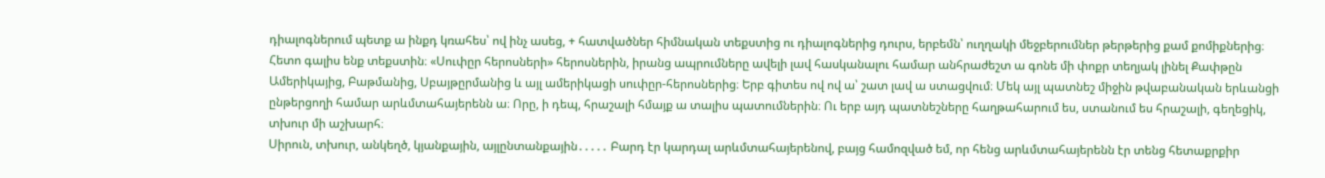դիալոգներում պետք ա ինքդ կռահես՝ ով ինչ ասեց, + հատվածներ հիմնական տեքստից ու դիալոգներից դուրս, երբեմն՝ ուղղակի մեջբերումներ թերթերից քամ քոմիքներից։ Հետո գալիս ենք տեքստին։ «Սուփըր հերոսների» հերոսներին, իրանց ապրումները ավելի լավ հասկանալու համար անհրաժեշտ ա գոնե մի փոքր տեղյակ լինել Քափթըն Ամերիկայից, Բաթմանից, Սբայթըրմանից և այլ ամերիկացի սուփըր-հերոսներից։ Երբ գիտես ով ով ա՝ շատ լավ ա ստացվում։ Մեկ այլ պատնեշ միջին թվաբանական երևանցի ընթերցողի համար արևմտահայերենն ա։ Որը, ի դեպ, հրաշալի հմայք ա տալիս պատումներին։ Ու երբ այդ պատնեշները հաղթահարում ես, ստանում ես հրաշալի, գեղեցիկ, տխուր մի աշխարհ։
Սիրուն, տխուր, անկեղծ, կյանքային, այլընտանքային․․․․․ Բարդ էր կարդալ արևմտահայերենով, բայց համոզված եմ, որ հենց արևմտահայերենն էր տենց հետաքրքիր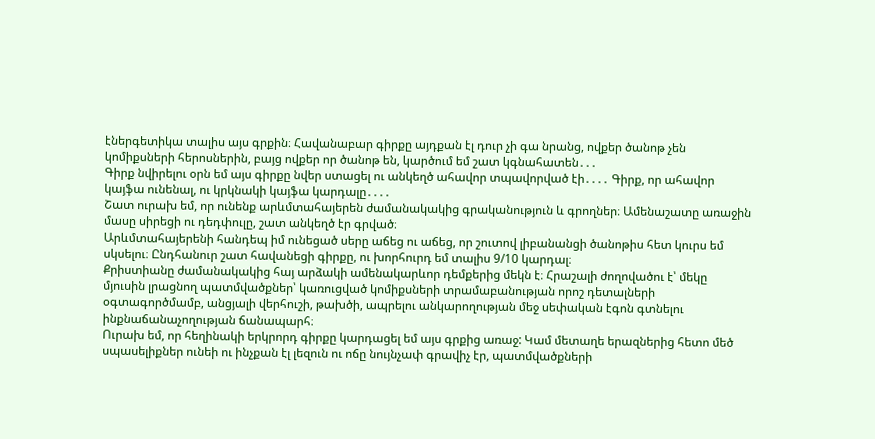էներգետիկա տալիս այս գրքին։ Հավանաբար գիրքը այդքան էլ դուր չի գա նրանց, ովքեր ծանոթ չեն կոմիքսների հերոսներին, բայց ովքեր որ ծանոթ են, կարծում եմ շատ կգնահատեն․․․
Գիրք նվիրելու օրն եմ այս գիրքը նվեր ստացել ու անկեղծ ահավոր տպավորված էի․․․․ Գիրք, որ ահավոր կայֆա ունենալ, ու կրկնակի կայֆա կարդալը․․․․
Շատ ուրախ եմ, որ ունենք արևմտահայերեն ժամանակակից գրականություն և գրողներ։ Ամենաշատը առաջին մասը սիրեցի ու դեդփուլը, շատ անկեղծ էր գրված։
Արևմտահայերենի հանդեպ իմ ունեցած սերը աճեց ու աճեց, որ շուտով լիբանանցի ծանոթիս հետ կուրս եմ սկսելու։ Ընդհանուր շատ հավանեցի գիրքը, ու խորհուրդ եմ տալիս 9/10 կարդալ։
Քրիստիանը ժամանակակից հայ արձակի ամենակարևոր դեմքերից մեկն է։ Հրաշալի ժողովածու է՝ մեկը մյուսին լրացնող պատմվածքներ՝ կառուցված կոմիքսների տրամաբանության որոշ դետալների օգտագործմամբ, անցյալի վերհուշի, թախծի, ապրելու անկարողության մեջ սեփական էգոն գտնելու ինքնաճանաչողության ճանապարհ։
Ուրախ եմ, որ հեղինակի երկրորդ գիրքը կարդացել եմ այս գրքից առաջ: Կամ մետաղե երազներից հետո մեծ սպասելիքներ ունեի ու ինչքան էլ լեզուն ու ոճը նույնչափ գրավիչ էր, պատմվածքների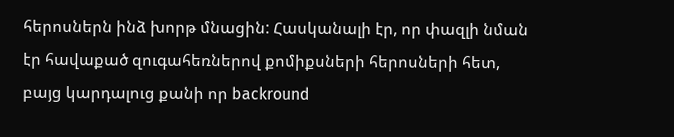հերոսներն ինձ խորթ մնացին: Հասկանալի էր, որ փազլի նման էր հավաքած զուգահեռներով քոմիքսների հերոսների հետ, բայց կարդալուց քանի որ backround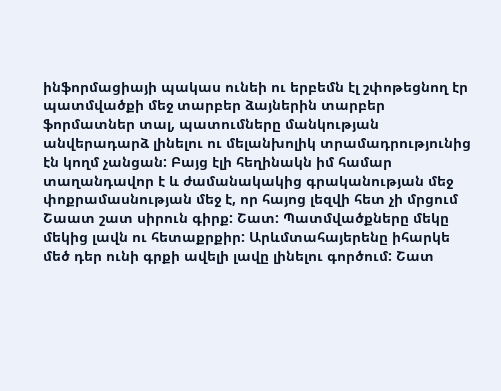ինֆորմացիայի պակաս ունեի ու երբեմն էլ շփոթեցնող էր պատմվածքի մեջ տարբեր ձայներին տարբեր ֆորմատներ տալ, պատումները մանկության անվերադարձ լինելու ու մելանխոլիկ տրամադրությունից էն կողմ չանցան: Բայց էլի հեղինակն իմ համար տաղանդավոր է և ժամանակակից գրականության մեջ փոքրամասնության մեջ է, որ հայոց լեզվի հետ չի մրցում
Շաատ շատ սիրուն գիրք: Շատ: Պատմվածքները մեկը մեկից լավն ու հետաքրքիր: Արևմտահայերենը իհարկե մեծ դեր ունի գրքի ավելի լավը լինելու գործում: Շատ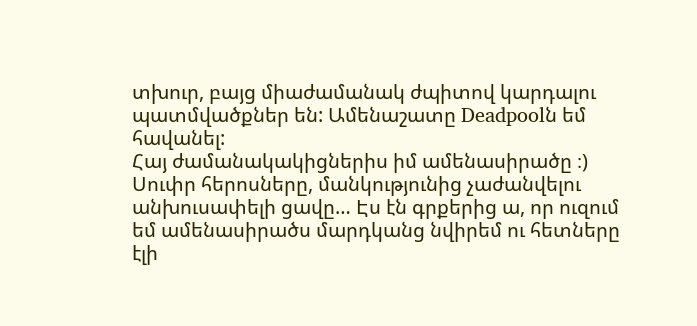տխուր, բայց միաժամանակ ժպիտով կարդալու պատմվածքներ են: Ամենաշատը Deadpoolն եմ հավանել:
Հայ ժամանակակիցներիս իմ ամենասիրածը ։) Սուփր հերոսները, մանկությունից չաժանվելու անխուսափելի ցավը… Էս էն գրքերից ա, որ ուզում եմ ամենասիրածս մարդկանց նվիրեմ ու հետները էլի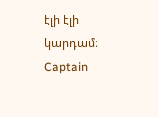էլի էլի կարդամ։ Captain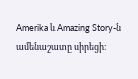Amerika և Amazing Story-ն ամենաշատը սիրեցի։